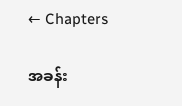← Chapters

အခန်း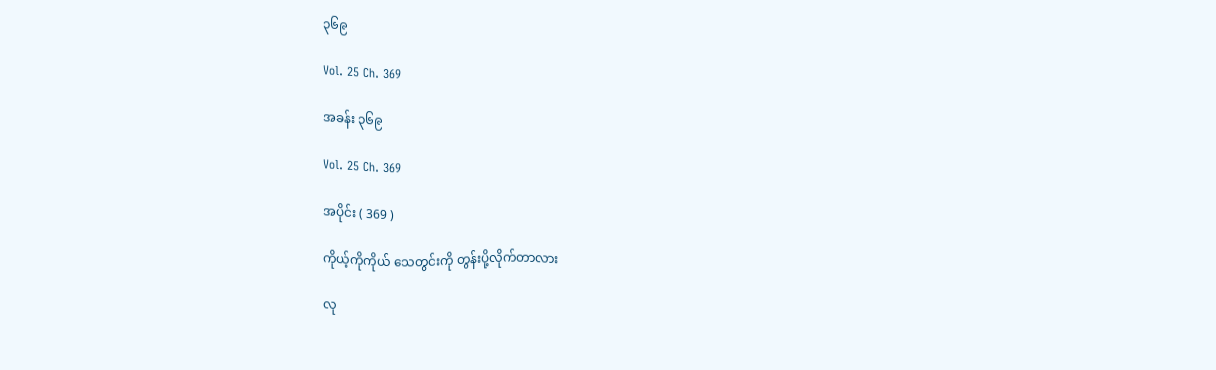၃၆၉

Vol. 25 Ch. 369

အခန်း ၃၆၉

Vol. 25 Ch. 369

အပိုင်း ( 369 )

ကိုယ့်ကိုကိုယ် သေတွင်းကို တွန်းပို့လိုက်တာလား

လု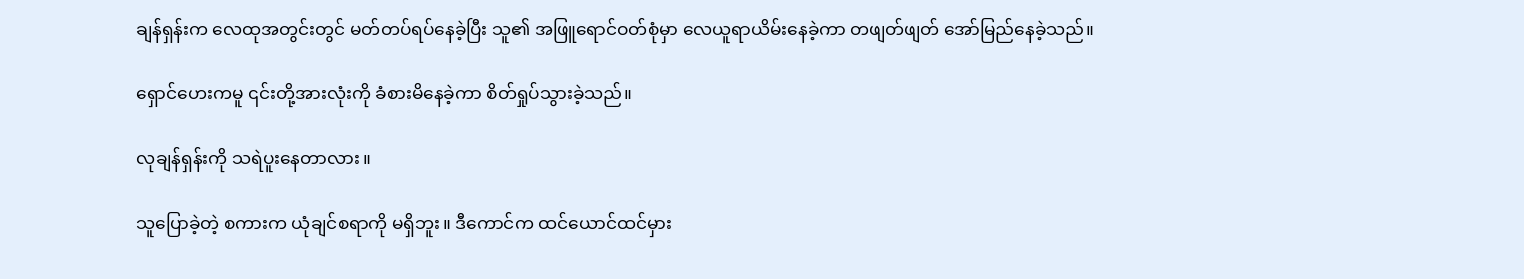ချန်ရှန်းက လေထုအတွင်းတွင် မတ်တပ်ရပ်နေခဲ့ပြီး သူ၏ အဖြူရောင်ဝတ်စုံမှာ လေယူရာယိမ်းနေခဲ့ကာ တဖျတ်ဖျတ် အော်မြည်နေခဲ့သည်။

ရှောင်ဟေးကမူ ၎င်းတို့အားလုံးကို ခံစားမိနေခဲ့ကာ စိတ်ရှုပ်သွားခဲ့သည်။

လုချန်ရှန်းကို သရဲပူးနေတာလား။

သူပြောခဲ့တဲ့ စကားက ယုံချင်စရာကို မရှိဘူး။ ဒီကောင်က ထင်ယောင်ထင်မှား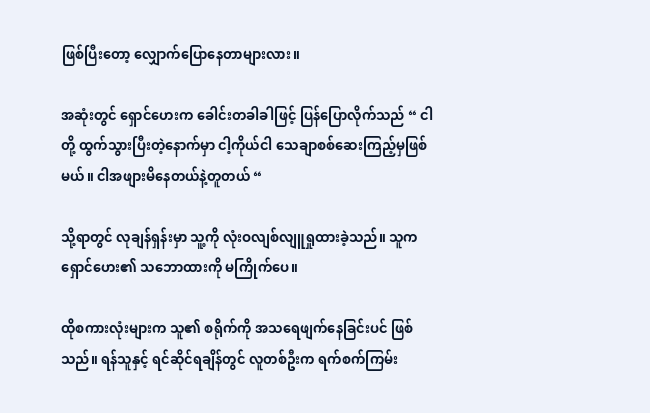ဖြစ်ပြီးတော့ လျှောက်ပြောနေတာများလား။

အဆုံးတွင် ရှောင်ဟေးက ခေါင်းတခါခါဖြင့် ပြန်ပြောလိုက်သည် “ ငါတို့ ထွက်သွားပြီးတဲ့နောက်မှာ ငါ့ကိုယ်ငါ သေချာစစ်ဆေးကြည့်မှဖြစ်မယ်။ ငါအဖျားမိနေတယ်နဲ့တူတယ် “

သို့ရာတွင် လုချန်ရှန်းမှာ သူ့ကို လုံးဝလျစ်လျူရှုထားခဲ့သည်။ သူက ရှောင်ဟေး၏ သဘောထားကို မကြိုက်ပေ။

ထိုစကားလုံးများက သူ၏ စရိုက်ကို အသရေဖျက်နေခြင်းပင် ဖြစ်သည်။ ရန်သူနှင့် ရင်ဆိုင်ရချိန်တွင် လူတစ်ဦးက ရက်စက်ကြမ်း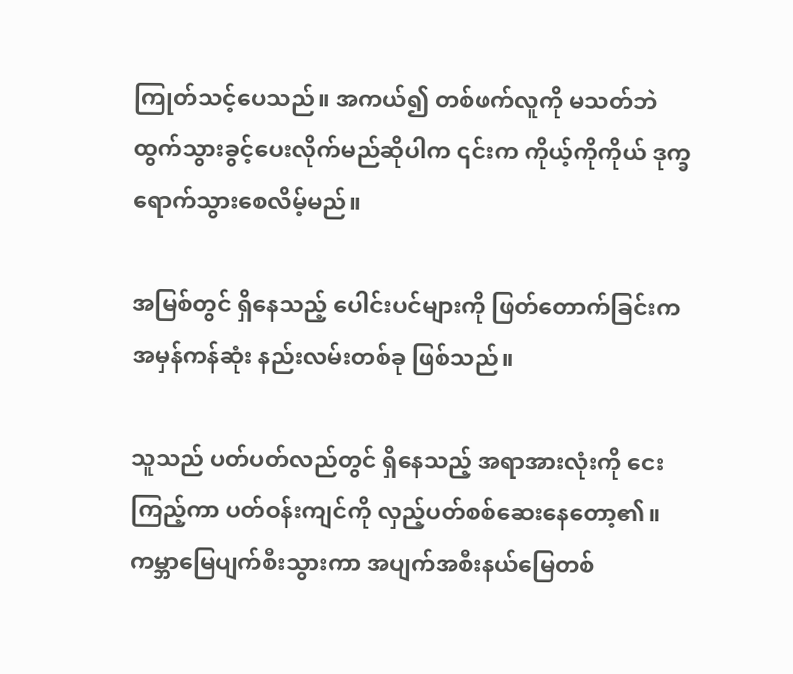ကြုတ်သင့်ပေသည်။ အကယ်၍ တစ်ဖက်လူကို မသတ်ဘဲ ထွက်သွားခွင့်ပေးလိုက်မည်ဆိုပါက ၎င်းက ကိုယ့်ကိုကိုယ် ဒုက္ခရောက်သွားစေလိမ့်မည်။

အမြစ်တွင် ရှိနေသည့် ပေါင်းပင်များကို ဖြတ်တောက်ခြင်းက အမှန်ကန်ဆုံး နည်းလမ်းတစ်ခု ဖြစ်သည်။

သူသည် ပတ်ပတ်လည်တွင် ရှိနေသည့် အရာအားလုံးကို ငေးကြည့်ကာ ပတ်ဝန်းကျင်ကို လှည့်ပတ်စစ်ဆေးနေတော့၏။ ကမ္ဘာမြေပျက်စီးသွားကာ အပျက်အစီးနယ်မြေတစ်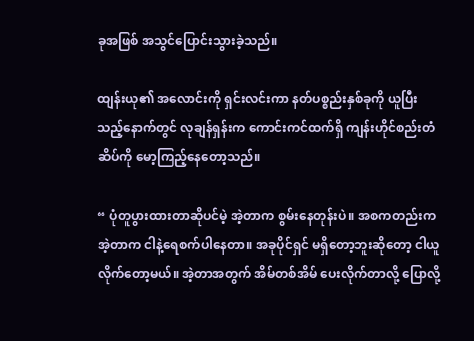ခုအဖြစ် အသွင်ပြောင်းသွားခဲ့သည်။

ထျန်းယု၏ အလောင်းကို ရှင်းလင်းကာ နတ်ပစ္စည်းနှစ်ခုကို ယူပြီးသည့်နောက်တွင် လုချန်ရှန်းက ကောင်းကင်ထက်ရှိ ကျန်းဟိုင်စည်းတံဆိပ်ကို မော့ကြည့်နေတော့သည်။

“ ပုံတူပွားထားတာဆိုပင်မဲ့ အဲ့တာက စွမ်းနေတုန်းပဲ။ အစကတည်းက အဲ့တာက ငါနဲ့ရေစက်ပါနေတာ။ အခုပိုင်ရှင် မရှိတော့ဘူးဆိုတော့ ငါယူလိုက်တော့မယ်။ အဲ့တာအတွက် အိမ်တစ်အိမ် ပေးလိုက်တာလို့ ပြောလို့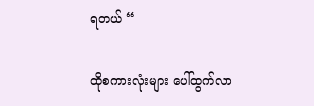ရတယ် “

ထိုစကားလုံးများ ပေါ်ထွက်လာ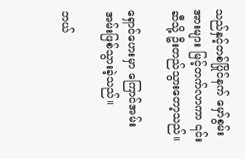သည်နှင့်တစ်ပြိုင်နက် မှော်စွမ်းအားများ မြင့်တက်လာကာ ၎င်းဆီသို့ ဦးတည်သွားတော့သည်။

ရှောင်ဟေးမှာ ကြောင်အမ်းအမ်းဖြစ်သွားခဲ့သည်။

ဘယ်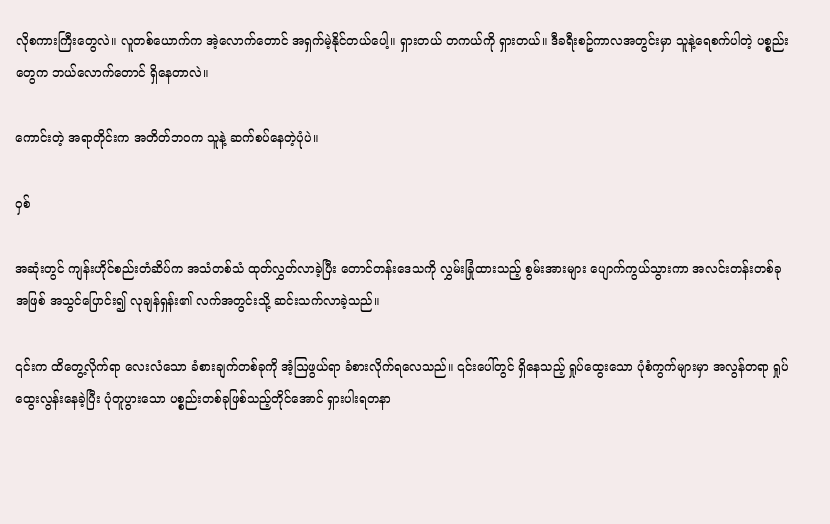လိုစကားကြီးတွေလဲ။ လူတစ်ယောက်က အဲ့လောက်တောင် အရှက်မဲ့နိုင်တယ်ပေါ့။ ရှားတယ် တကယ်ကို ရှားတယ်။ ဒီခရီးစဥ်ကာလအတွင်းမှာ သူနဲ့ရေစက်ပါတဲ့ ပစ္စည်းတွေက ဘယ်လောက်တောင် ရှိနေတာလဲ။

ကောင်းတဲ့ အရာတိုင်းက အတိတ်ဘဝက သူနဲ့ ဆက်စပ်နေတဲ့ပုံပဲ။

ဝှစ်

အဆုံးတွင် ကျန်းဟိုင်စည်းတံဆိပ်က အသံတစ်သံ ထုတ်လွှတ်လာခဲ့ပြီး တောင်တန်းဒေသကို လွှမ်းခြုံထားသည့် စွမ်းအားများ ပျောက်ကွယ်သွားကာ အလင်းတန်းတစ်ခုအဖြစ် အသွင်ပြောင်း၍ လုချန်ရှန်း၏ လက်အတွင်းသို့ ဆင်းသက်လာခဲ့သည်။

၎င်းက ထိတွေ့လိုက်ရာ လေးလံသော ခံစားချက်တစ်ခုကို အံ့ဩဖွယ်ရာ ခံစားလိုက်ရလေသည်။ ၎င်းပေါ်တွင် ရှိနေသည့် ရှုပ်ထွေးသော ပုံစံကွက်များမှာ အလွန်တရာ ရှုပ်ထွေးလွန်းနေခဲ့ပြီး ပုံတူပွားသော ပစ္စည်းတစ်ခုဖြစ်သည့်တိုင်အောင် ရှားပါးရတနာ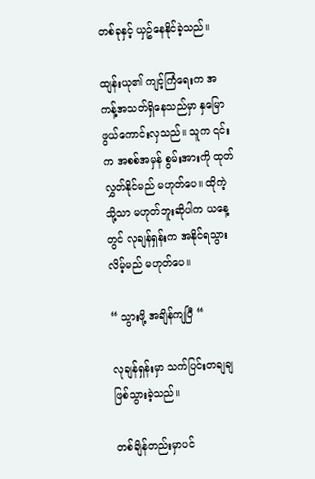တစ်ခုနှင့် ယှဥ်နေနိုင်ခဲ့သည်။

ထျန်းယု၏ ကျင့်ကြံရေးက အကန့်အသတ်ရှိနေသည်မှာ နှမြောဖွယ်ကောင်းလှသည်။ သူက ၎င်းက အစစ်အမှန် စွမ်းအားကို ထုတ်လွှတ်နိုင်မည် မဟုတ်ပေ။ ထိုကဲ့သို့သာ မဟုတ်ဘူးဆိုပါက ယနေ့တွင် လုချန်ရှန်းက အနိုင်ရသွားလိမ့်မည် မဟုတ်ပေ။

“ သွားဖို့ အချိန်ကျပြီ “

လုချန်ရှန်းမှာ သက်ပြင်းတချချ ဖြစ်သွားခဲ့သည်။

တစ်ချိန်တည်းမှာပင်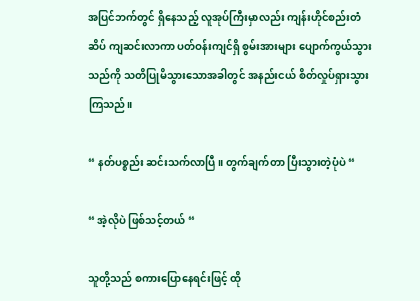အပြင်ဘက်တွင် ရှိနေသည့် လူအုပ်ကြီးမှာလည်း ကျန်းဟိုင်စည်းတံဆိပ် ကျဆင်းလာကာ ပတ်ဝန်းကျင်ရှိ စွမ်းအားများ ပျောက်ကွယ်သွားသည်ကို သတိပြုမိသွားသောအခါတွင် အနည်းငယ် စိတ်လှုပ်ရှားသွားကြသည်။

“ နတ်ပစ္စည်း ဆင်းသက်လာပြီ။ တွက်ချက်တာ ပြီးသွားတဲ့ပုံပဲ “

“ အဲ့လိုပဲ ဖြစ်သင့်တယ် “

သူတို့သည် စကားပြောနေရင်းဖြင့် ထို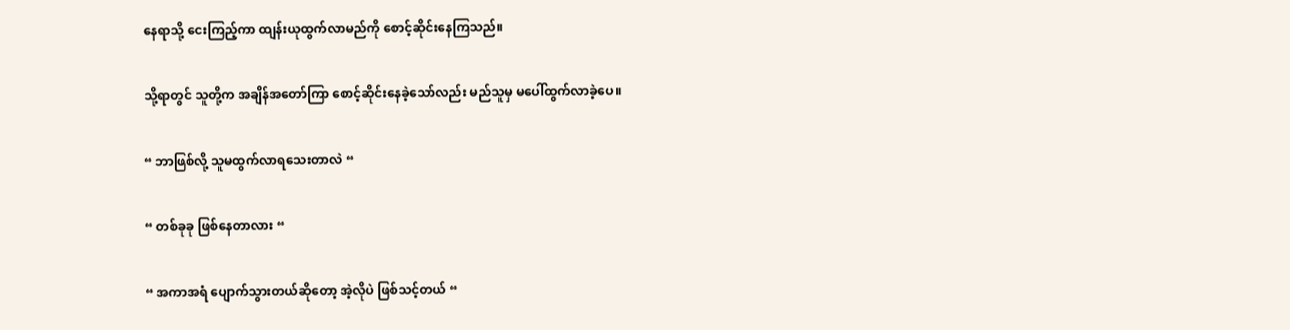နေရာသို့ ငေးကြည့်ကာ ထျန်းယုထွက်လာမည်ကို စောင့်ဆိုင်းနေကြသည်။

သို့ရာတွင် သူတို့က အချိန်အတော်ကြာ စောင့်ဆိုင်းနေခဲ့သော်လည်း မည်သူမှ မပေါ်ထွက်လာခဲ့ပေ။

“ ဘာဖြစ်လို့ သူမထွက်လာရသေးတာလဲ “

“ တစ်ခုခု ဖြစ်နေတာလား “

“ အကာအရံ ပျောက်သွားတယ်ဆိုတော့ အဲ့လိုပဲ ဖြစ်သင့်တယ် “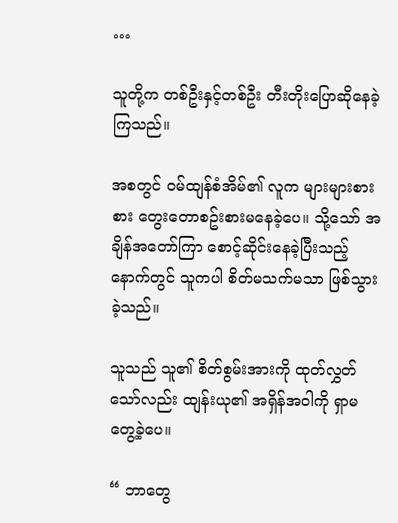…

သူတို့က တစ်ဦးနှင့်တစ်ဦး တီးတိုးပြောဆိုနေခဲ့ကြသည်။

အစတွင် ဝမ်ထျန်စံအိမ်၏ လူက များများစားစား တွေးတောစဥ်းစားမနေခဲ့ပေ။ သို့သော် အချိန်အတော်ကြာ စောင့်ဆိုင်းနေခဲ့ပြီးသည့်နောက်တွင် သူကပါ စိတ်မသက်မသာ ဖြစ်သွားခဲ့သည်။

သူသည် သူ၏ စိတ်စွမ်းအားကို ထုတ်လွှတ်သော်လည်း ထျန်းယု၏ အရှိန်အဝါကို ရှာမတွေ့ခဲ့ပေ။

“ ဘာတွေ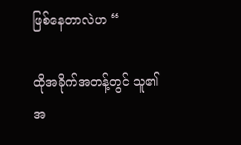ဖြစ်နေတာလဲဟ “

ထိုအခိုက်အတန့်တွင် သူ၏ အ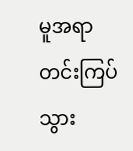မူအရာ တင်းကြပ်သွား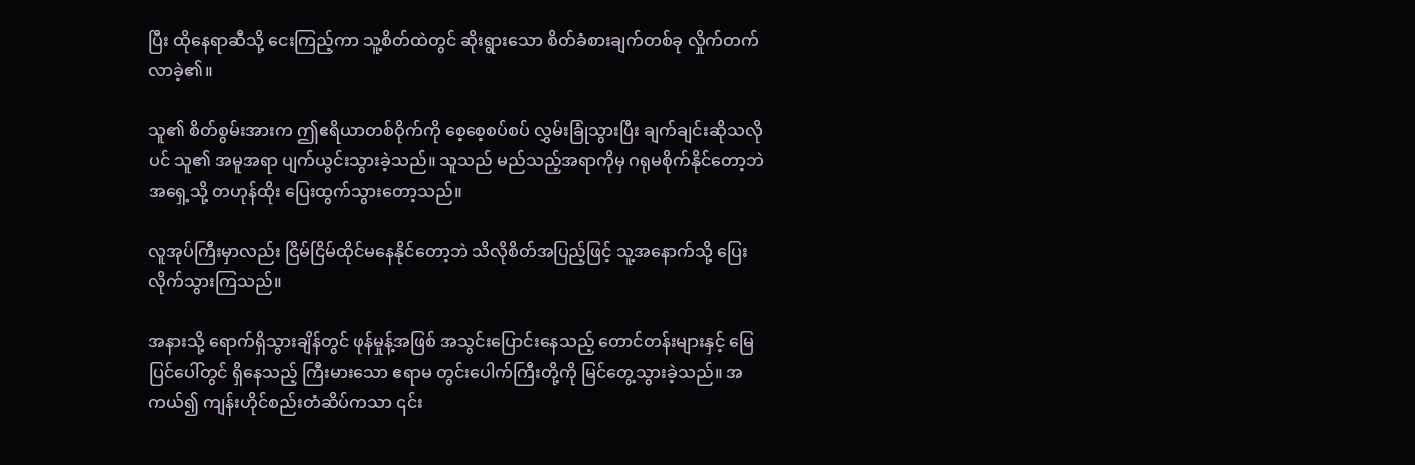ပြီး ထိုနေရာဆီသို့ ငေးကြည့်ကာ သူ့စိတ်ထဲတွင် ဆိုးရွားသော စိတ်ခံစားချက်တစ်ခု လှိုက်တက်လာခဲ့၏။

သူ၏ စိတ်စွမ်းအားက ဤဧရိယာတစ်ဝိုက်ကို စေ့စေ့စပ်စပ် လွှမ်းခြုံသွားပြီး ချက်ချင်းဆိုသလိုပင် သူ၏ အမူအရာ ပျက်ယွင်းသွားခဲ့သည်။ သူသည် မည်သည့်အရာကိုမှ ဂရုမစိုက်နိုင်တော့ဘဲ အရှေ့သို့ တဟုန်ထိုး ပြေးထွက်သွားတော့သည်။

လူအုပ်ကြီးမှာလည်း ငြိမ်ငြိမ်ထိုင်မနေနိုင်တော့ဘဲ သိလိုစိတ်အပြည့်ဖြင့် သူ့အနောက်သို့ ပြေးလိုက်သွားကြသည်။

အနားသို့ ရောက်ရှိသွားချိန်တွင် ဖုန်မှုန့်အဖြစ် အသွင်းပြောင်းနေသည့် တောင်တန်းများနှင့် မြေပြင်ပေါ်တွင် ရှိနေသည့် ကြီးမားသော ဧရာမ တွင်းပေါက်ကြီးတို့ကို မြင်တွေ့သွားခဲ့သည်။ အကယ်၍ ကျန်းဟိုင်စည်းတံဆိပ်ကသာ ၎င်း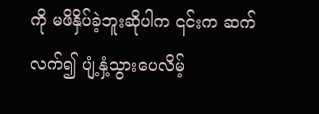ကို မဖိနှိပ်ခဲ့ဘူးဆိုပါက ၎င်းက ဆက်လက်၍ ပျံ့နှံ့သွားပေလိမ့်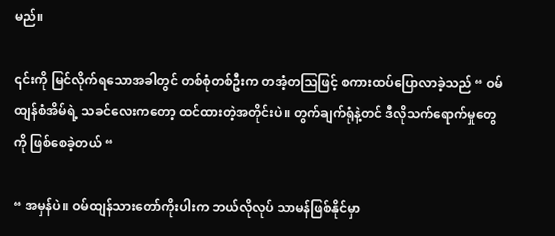မည်။

၎င်းကို မြင်လိုက်ရသောအခါတွင် တစ်စုံတစ်ဦးက တအံ့တဩဖြင့် စကားထပ်ပြောလာခဲ့သည် “ ဝမ်ထျန်စံအိမ်ရဲ့ သခင်လေးကတော့ ထင်ထားတဲ့အတိုင်းပဲ။ တွက်ချက်ရုံနဲ့တင် ဒီလိုသက်ရောက်မှုတွေကို ဖြစ်စေခဲ့တယ် “

“ အမှန်ပဲ။ ဝမ်ထျန်သားတော်ကိုးပါးက ဘယ်လိုလုပ် သာမန်ဖြစ်နိုင်မှာ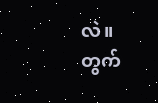လဲ။ တွက်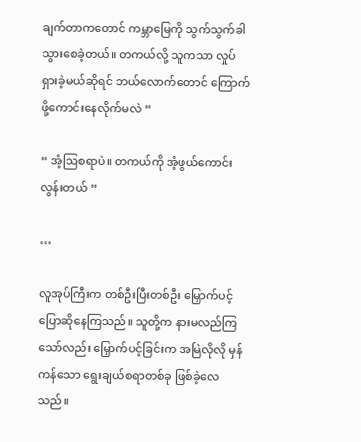ချက်တာကတောင် ကမ္ဘာမြေကို သွက်သွက်ခါသွားစေခဲ့တယ်။ တကယ်လို့ သူကသာ လှုပ်ရှားခဲ့မယ်ဆိုရင် ဘယ်လောက်တောင် ကြောက်ဖို့ကောင်းနေလိုက်မလဲ “

“ အံ့ဩစရာပဲ။ တကယ်ကို အံ့ဖွယ်ကောင်းလွန်းတယ် “

…

လူအုပ်ကြီးက တစ်ဦးပြီးတစ်ဦး မြှောက်ပင့်ပြောဆိုနေကြသည်။ သူတို့က နားမလည်ကြသော်လည်း မြှောက်ပင့်ခြင်းက အမြဲလိုလို မှန်ကန်‌သော ရွေးချယ်စရာတစ်ခု ဖြစ်ခဲ့လေသည်။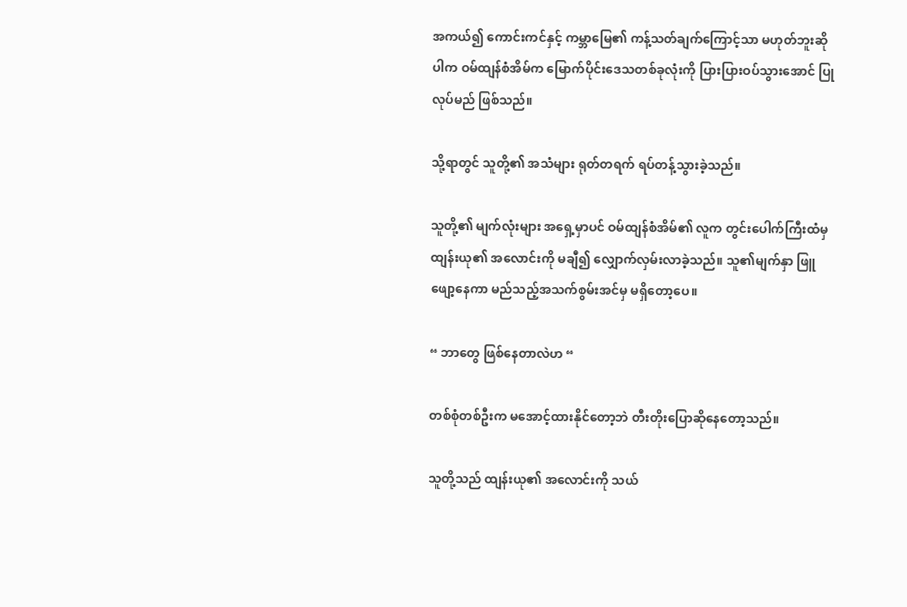အကယ်၍ ကောင်းကင်နှင့် ကမ္ဘာမြေ၏ ကန့်သတ်ချက်ကြောင့်သာ မဟုတ်ဘူးဆိုပါက ဝမ်ထျန်စံအိမ်က မြောက်ပိုင်းဒေသတစ်ခုလုံးကို ပြားပြားဝပ်သွားအောင် ပြုလုပ်မည် ဖြစ်သည်။

သို့ရာတွင် သူတို့၏ အသံများ ရုတ်တရက် ရပ်တန့်သွားခဲ့သည်။

သူတို့၏ မျက်လုံးများ အရှေ့မှာပင် ဝမ်ထျန်စံအိမ်၏ လူက တွင်းပေါက်ကြီးထံမှ ထျန်းယု၏ အလောင်းကို မချီ၍ လျှောက်လှမ်းလာခဲ့သည်။ သူ၏မျက်နှာ ဖြူဖျော့နေကာ မည်သည့်အသက်စွမ်းအင်မှ မရှိတော့ပေ။

“ ဘာတွေ ဖြစ်နေတာလဲဟ “

တစ်စုံတစ်ဦးက မအောင့်ထားနိုင်တော့ဘဲ တီးတိုးပြောဆိုနေတော့သည်။

သူတို့သည် ထျန်းယု၏ အလောင်းကို သယ်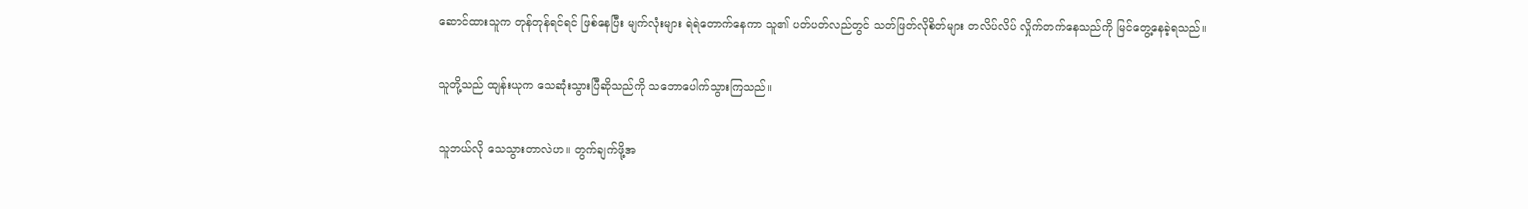ဆောင်ထားသူက တုန်တုန်ရင်ရင် ဖြစ်နေပြီး မျက်လုံးများ ရဲရဲတောက်နေကာ သူ၏ ပတ်ပတ်လည်တွင် သတ်ဖြတ်လိုစိတ်များ တလိပ်လိပ် လှိုက်တက်နေသည်ကို မြင်တွေ့နေခဲ့ရသည်။

သူတို့သည် ထျန်းယုက သေဆုံးသွားပြီဆိုသည်ကို သဘောပေါက်သွားကြသည်။

သူဘယ်လို သေသွားတာလဲဟ။ တွက်ချက်ဖို့အ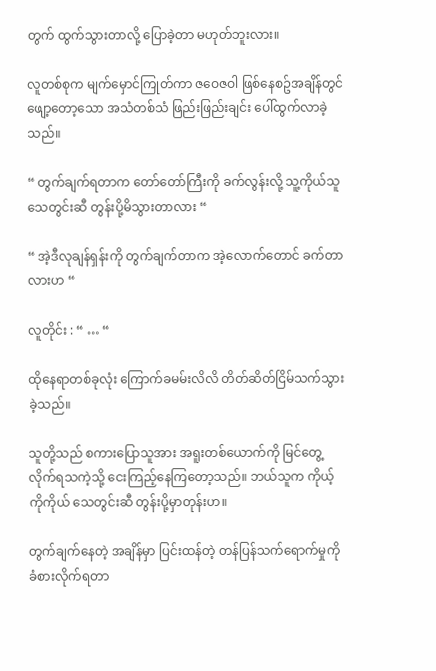တွက် ထွက်သွားတာလို့ ပြောခဲ့တာ မဟုတ်ဘူးလား။

လူတစ်စုက မျက်မှောင်ကြုတ်ကာ ဇဝေဇဝါ ဖြစ်နေစဥ်အချိန်တွင် ဖျော့တော့သော အသံတစ်သံ ဖြည်းဖြည်းချင်း ပေါ်ထွက်လာခဲ့သည်။

“ တွက်ချက်ရတာက တော်တော်ကြီးကို ခက်လွန်းလို့ သူ့ကိုယ်သူ သေတွင်းဆီ တွန်းပို့မိသွားတာလား “

“ အဲ့ဒီလုချန်ရှန်းကို တွက်ချက်တာက အဲ့လောက်တောင် ခက်တာလားဟ “

လူတိုင်း : “ … “

ထိုနေရာတစ်ခုလုံး ကြောက်ခမမ်းလိလိ တိတ်ဆိတ်ငြိမ်သက်သွားခဲ့သည်။

သူတို့သည် စကားပြောသူအား အရူးတစ်ယောက်ကို မြင်တွေ့လိုက်ရသကဲ့သို့ ငေးကြည့်နေကြတော့သည်။ ဘယ်သူက ကိုယ့်ကိုကိုယ် သေတွင်းဆီ တွန်းပို့မှာတုန်းဟ။

တွက်ချက်နေတဲ့ အချိန်မှာ ပြင်းထန်တဲ့ တန်ပြန်သက်ရောက်မှုကို ခံစားလိုက်ရတာ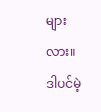များလား။ ဒါပင်မဲ့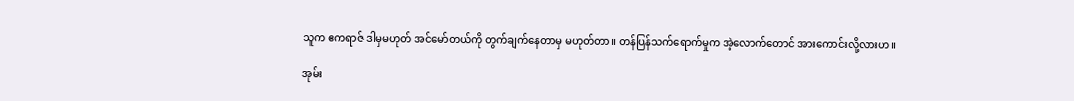သူက ဧကရာဇ် ဒါမှမဟုတ် အင်မော်တယ်ကို တွက်ချက်နေတာမှ မဟုတ်တာ။ တန်ပြန်သက်ရောက်မှုက အဲ့လောက်တောင် အားကောင်းလို့လားဟ။

အုမ်း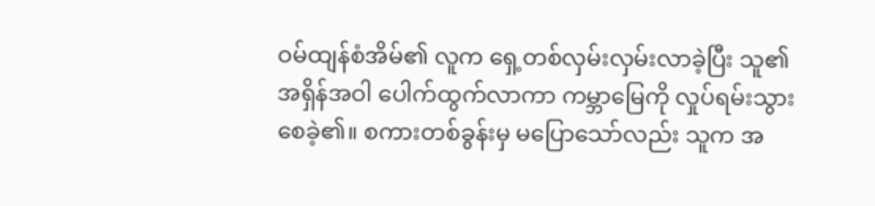ဝမ်ထျန်စံအိမ်၏ လူက ရှေ့တစ်လှမ်းလှမ်းလာခဲ့ပြီး သူ၏ အရှိန်အဝါ ပေါက်ထွက်လာကာ ကမ္ဘာမြေကို လှုပ်ရမ်းသွားစေခဲ့၏။ စကားတစ်ခွန်းမှ မပြောသော်လည်း သူက အ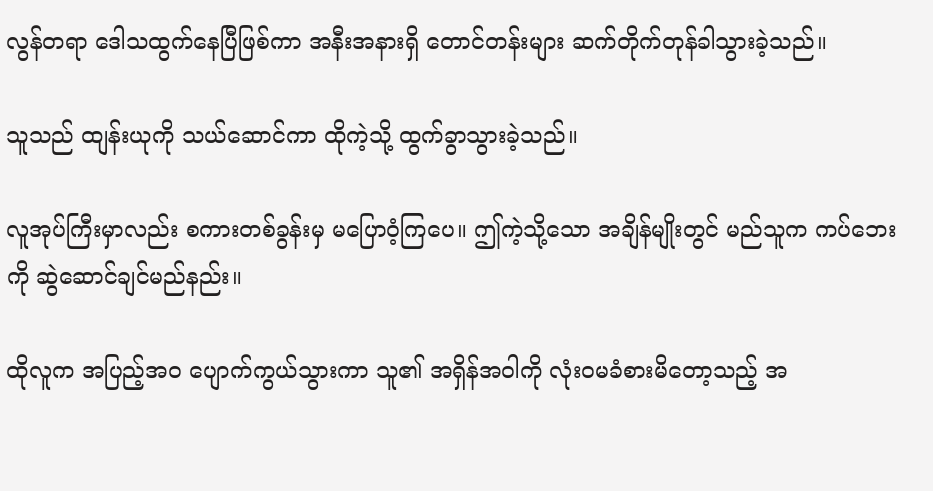လွန်တရာ ဒေါသထွက်နေပြီဖြစ်ကာ အနီးအနားရှိ တောင်တန်းများ ဆက်တိုက်တုန်ခါသွားခဲ့သည်။

သူသည် ထျန်းယုကို သယ်ဆောင်ကာ ထိုကဲ့သို့ ထွက်ခွာသွားခဲ့သည်။

လူအုပ်ကြီးမှာလည်း စကားတစ်ခွန်းမှ မပြောဝံ့ကြပေ။ ဤကဲ့သို့သော အချိန်မျိုးတွင် မည်သူက ကပ်ဘေးကို ဆွဲဆောင်ချင်မည်နည်း။

ထိုလူက အပြည့်အဝ ပျောက်ကွယ်သွားကာ သူ၏ အရှိန်အဝါကို လုံးဝမခံစားမိတော့သည့် အ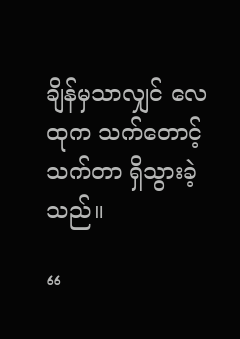ချိန်မှသာလျှင် လေထုက သက်တောင့်သက်တာ ရှိသွားခဲ့သည်။

“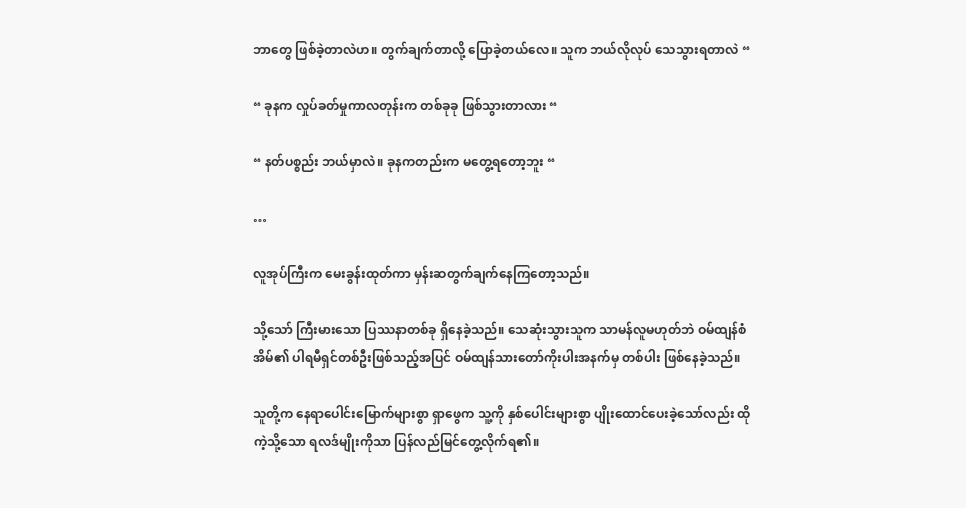ဘာတွေ ဖြစ်ခဲ့တာလဲဟ။ တွက်ချက်တာလို့ ပြောခဲ့တယ်လေ။ သူက ဘယ်လိုလုပ် သေသွားရတာလဲ “

“ ခုနက လှုပ်ခတ်မှုကာလတုန်းက တစ်ခုခု ဖြစ်သွားတာလား “

“ နတ်ပစ္စည်း ဘယ်မှာလဲ။ ခုနကတည်းက မတွေ့ရတော့ဘူး “

…

လူအုပ်ကြီးက မေးခွန်းထုတ်ကာ မှန်းဆတွက်ချက်နေကြတော့သည်။

သို့သော် ကြီးမားသော ပြဿနာတစ်ခု ရှိနေခဲ့သည်။ သေဆုံးသွားသူက သာမန်လူမဟုတ်ဘဲ ဝမ်ထျန်စံအိမ်၏ ပါရမီရှင်တစ်ဦးဖြစ်သည့်အပြင် ဝမ်ထျန်သားတော်ကိုးပါးအနက်မှ တစ်ပါး ဖြစ်နေခဲ့သည်။

သူတို့က နေရာပေါင်းမြောက်များစွာ ရှာဖွေက သူ့ကို နှစ်ပေါင်းများစွာ ပျိုးထောင်ပေးခဲ့သော်လည်း ထိုကဲ့သို့သော ရလဒ်မျိုးကိုသာ ပြန်လည်မြင်တွေ့လိုက်ရ၏။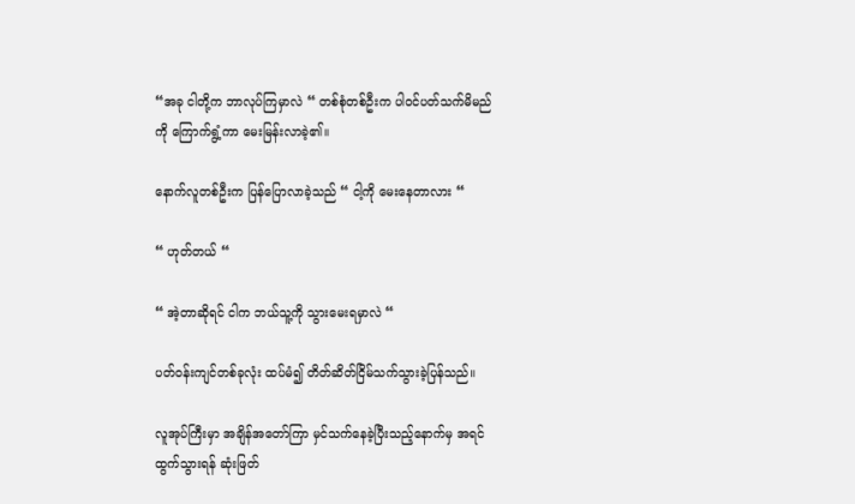“အခု ငါတို့က ဘာလုပ်ကြမှာလဲ “ တစ်စုံတစ်ဦးက ပါဝင်ပတ်သက်မိမည်ကို ကြောက်ရွံ့ကာ မေးမြန်းလာခဲ့၏။

နောက်လူတစ်ဦးက ပြန်ပြောလာခဲ့သည် “ ငါ့ကို မေးနေတာလား “

“ ဟုတ်တယ် “

“ အဲ့တာဆိုရင် ငါက ဘယ်သူ့ကို သွားမေးရမှာလဲ “

ပတ်ဝန်းကျင်တစ်ခုလုံး ထပ်မံ၍ တိတ်ဆိတ်ငြိမ်သက်သွားခဲ့ပြန်သည်။

လူအုပ်ကြီးမှာ အချိန်အတော်ကြာ မှင်သက်နေခဲ့ပြီးသည့်နောက်မှ အရင်ထွက်သွားရန် ဆုံးဖြတ်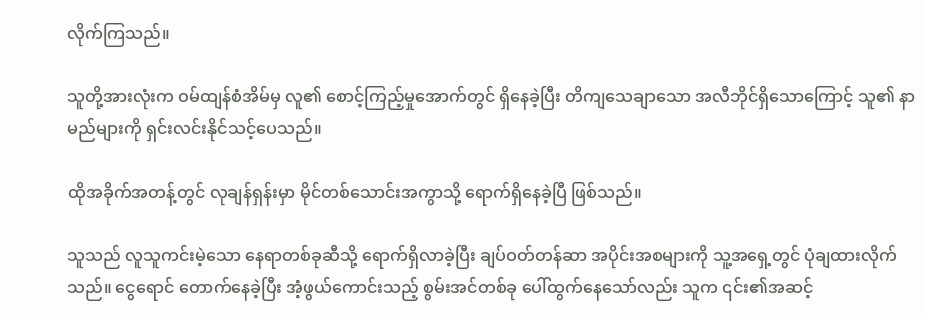လိုက်ကြသည်။

သူတို့အားလုံးက ဝမ်ထျန်စံအိမ်မှ လူ၏ စောင့်ကြည့်မှုအောက်တွင် ရှိနေခဲ့ပြီး တိကျသေချာသော အလီဘိုင်ရှိသောကြောင့် သူ၏ နာမည်များကို ရှင်းလင်းနိုင်သင့်ပေသည်။

ထိုအခိုက်အတန့်တွင် လုချန်ရှန်းမှာ မိုင်တစ်သောင်းအကွာသို့ ရောက်ရှိနေခဲ့ပြီ ဖြစ်သည်။

သူသည် လူသူကင်းမဲ့သော နေရာတစ်ခုဆီသို့ ရောက်ရှိလာခဲ့ပြီး ချပ်ဝတ်တန်ဆာ အပိုင်းအစများကို သူ့အရှေ့တွင် ပုံချထားလိုက်သည်။ ငွေရောင် တောက်နေခဲ့ပြီး အံ့ဖွယ်ကောင်းသည့် စွမ်းအင်တစ်ခု ပေါ်ထွက်နေသော်လည်း သူက ၎င်း၏အဆင့်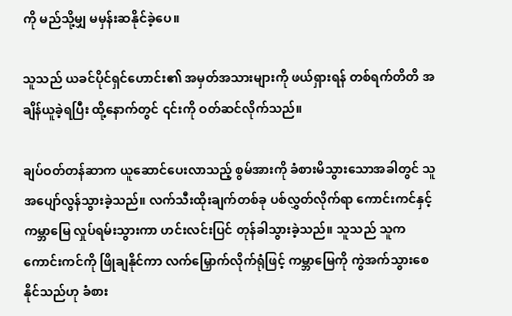ကို မည်သို့မျှ မမှန်းဆနိုင်ခဲ့ပေ။

သူသည် ယခင်ပိုင်ရှင်ဟောင်း၏ အမှတ်အသားများကို ဖယ်ရှားရန် တစ်ရက်တိတိ အချိန်ယူခဲ့ရပြီး ထို့နောက်တွင် ၎င်းကို ဝတ်ဆင်လိုက်သည်။

ချပ်ဝတ်တန်ဆာက ယူဆောင်ပေးလာသည့် စွမ်အားကို ခံစားမိသွားသောအခါတွင် သူအပျော်လွန်သွားခဲ့သည်။ လက်သီးထိုးချက်တစ်ခု ပစ်လွှတ်လိုက်ရာ ကောင်းကင်နှင့် ကမ္ဘာမြေ လှုပ်ရမ်းသွားကာ ဟင်းလင်းပြင် တုန်ခါသွားခဲ့သည်။ သူသည် သူက ကောင်းကင်ကို ဖြိုချနိုင်ကာ လက်မြှောက်လိုက်ရုံဖြင့် ကမ္ဘာမြေကို ကွဲအက်သွားစေနိုင်သည်ဟု ခံစား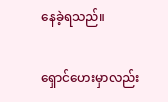နေခဲ့ရသည်။

ရှောင်ဟေးမှာလည်း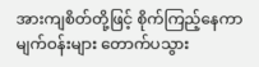အားကျစိတ်တို့ဖြင့် စိုက်ကြည့်နေကာ မျက်ဝန်းများ တောက်ပသွား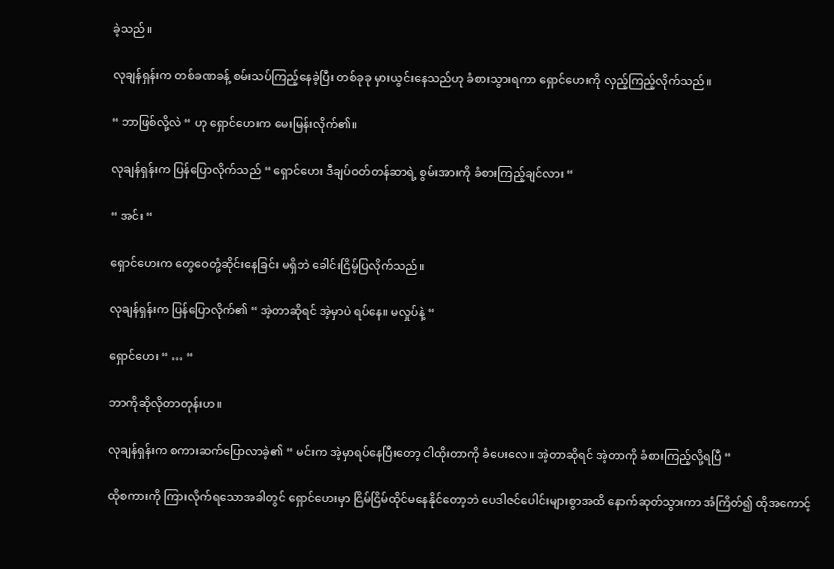ခဲ့သည်။

လုချန်ရှန်းက တစ်ခဏခန့် စမ်းသပ်ကြည့်နေခဲ့ပြီး တစ်ခုခု မှားယွင်းနေသည်ဟု ခံစားသွားရကာ ရှောင်ဟေးကို လှည့်ကြည့်လိုက်သည်။

“ ဘာဖြစ်လို့လဲ “ ဟု ရှောင်ဟေးက မေးမြန်းလိုက်၏။

လုချန်ရှန်းက ပြန်ပြောလိုက်သည် “ ရှောင်ဟေး ဒီချပ်ဝတ်တန်ဆာရဲ့ စွမ်းအားကို ခံစားကြည့်ချင်လား “

“ အင်း “

ရှောင်ဟေးက တွေဝေတုံ့ဆိုင်းနေခြင်း မရှိဘဲ ခေါင်းငြိမ့်ပြလိုက်သည်။

လုချန်ရှန်းက ပြန်ပြောလိုက်၏ “ အဲ့တာဆိုရင် အဲ့မှာပဲ ရပ်နေ။ မလှုပ်နဲ့ “

ရှောင်ဟေး “ … “

ဘာကိုဆိုလိုတာတုန်းဟ။

လုချန်ရှန်းက စကားဆက်ပြောလာခဲ့၏ “ မင်းက အဲ့မှာရပ်နေပြီးတော့ ငါထိုးတာကို ခံပေးလေ။ အဲ့တာဆိုရင် အဲ့တာကို ခံစားကြည့်လို့ရပြီ “

ထိုစကားကို ကြားလိုက်ရသောအခါတွင် ရှောင်ဟေးမှာ ငြိမ်ငြိမ်ထိုင်မနေနိုင်တော့ဘဲ ပေဒါဇင်ပေါင်းများစွာအထိ နောက်ဆုတ်သွားကာ အံကြိတ်၍ ထိုအကောင့်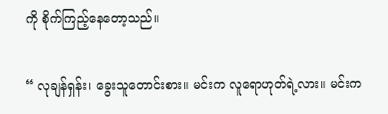ကို စိုက်ကြည့်နေတော့သည်။

“ လုချန်ရှန်း၊ ခွေးသူတောင်းစား။ မင်းက လူရောဟုတ်ရဲ့လား။ မင်းက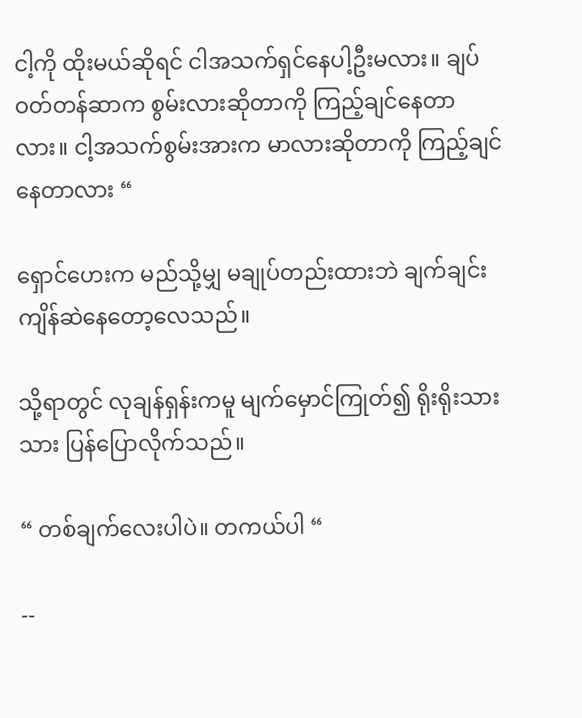ငါ့ကို ထိုးမယ်ဆိုရင် ငါအသက်ရှင်နေပါ့ဦးမလား။ ချပ်ဝတ်တန်ဆာက စွမ်းလားဆိုတာကို ကြည့်ချင်နေတာလား။ ငါ့အသက်စွမ်းအားက မာလားဆိုတာကို ကြည့်ချင်နေတာလား “

ရှောင်ဟေးက မည်သို့မျှ မချုပ်တည်းထားဘဲ ချက်ချင်းကျိန်ဆဲနေတော့လေသည်။

သို့ရာတွင် လုချန်ရှန်းကမူ မျက်မှောင်ကြုတ်၍ ရိုးရိုးသားသား ပြန်ပြောလိုက်သည်။

“ တစ်ချက်လေးပါပဲ။ တကယ်ပါ “

--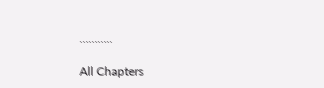………..

All Chapters